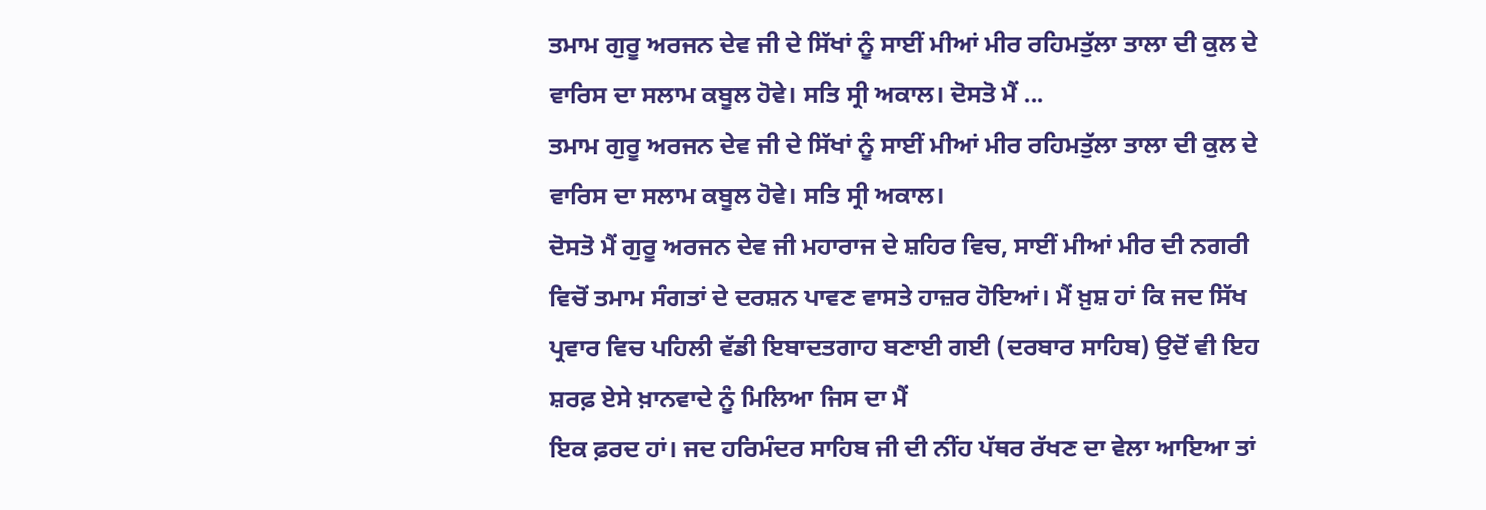ਤਮਾਮ ਗੁਰੂ ਅਰਜਨ ਦੇਵ ਜੀ ਦੇ ਸਿੱਖਾਂ ਨੂੰ ਸਾਈਂ ਮੀਆਂ ਮੀਰ ਰਹਿਮਤੁੱਲਾ ਤਾਲਾ ਦੀ ਕੁਲ ਦੇ ਵਾਰਿਸ ਦਾ ਸਲਾਮ ਕਬੂਲ ਹੋਵੇ। ਸਤਿ ਸ੍ਰੀ ਅਕਾਲ। ਦੋਸਤੋ ਮੈਂ ...
ਤਮਾਮ ਗੁਰੂ ਅਰਜਨ ਦੇਵ ਜੀ ਦੇ ਸਿੱਖਾਂ ਨੂੰ ਸਾਈਂ ਮੀਆਂ ਮੀਰ ਰਹਿਮਤੁੱਲਾ ਤਾਲਾ ਦੀ ਕੁਲ ਦੇ ਵਾਰਿਸ ਦਾ ਸਲਾਮ ਕਬੂਲ ਹੋਵੇ। ਸਤਿ ਸ੍ਰੀ ਅਕਾਲ।
ਦੋਸਤੋ ਮੈਂ ਗੁਰੂ ਅਰਜਨ ਦੇਵ ਜੀ ਮਹਾਰਾਜ ਦੇ ਸ਼ਹਿਰ ਵਿਚ, ਸਾਈਂ ਮੀਆਂ ਮੀਰ ਦੀ ਨਗਰੀ ਵਿਚੋਂ ਤਮਾਮ ਸੰਗਤਾਂ ਦੇ ਦਰਸ਼ਨ ਪਾਵਣ ਵਾਸਤੇ ਹਾਜ਼ਰ ਹੋਇਆਂ। ਮੈਂ ਖ਼ੁਸ਼ ਹਾਂ ਕਿ ਜਦ ਸਿੱਖ ਪ੍ਰਵਾਰ ਵਿਚ ਪਹਿਲੀ ਵੱਡੀ ਇਬਾਦਤਗਾਹ ਬਣਾਈ ਗਈ (ਦਰਬਾਰ ਸਾਹਿਬ) ਉਦੋਂ ਵੀ ਇਹ ਸ਼ਰਫ਼ ਏਸੇ ਖ਼ਾਨਵਾਦੇ ਨੂੰ ਮਿਲਿਆ ਜਿਸ ਦਾ ਮੈਂ
ਇਕ ਫ਼ਰਦ ਹਾਂ। ਜਦ ਹਰਿਮੰਦਰ ਸਾਹਿਬ ਜੀ ਦੀ ਨੀਂਹ ਪੱਥਰ ਰੱਖਣ ਦਾ ਵੇਲਾ ਆਇਆ ਤਾਂ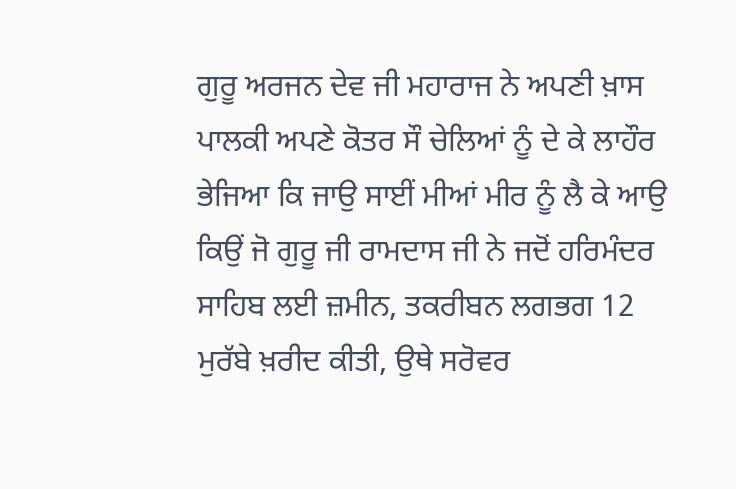ਗੁਰੂ ਅਰਜਨ ਦੇਵ ਜੀ ਮਹਾਰਾਜ ਨੇ ਅਪਣੀ ਖ਼ਾਸ ਪਾਲਕੀ ਅਪਣੇ ਕੋਤਰ ਸੌ ਚੇਲਿਆਂ ਨੂੰ ਦੇ ਕੇ ਲਾਹੌਰ ਭੇਜਿਆ ਕਿ ਜਾਉ ਸਾਈਂ ਮੀਆਂ ਮੀਰ ਨੂੰ ਲੈ ਕੇ ਆਉ ਕਿਉਂ ਜੋ ਗੁਰੂ ਜੀ ਰਾਮਦਾਸ ਜੀ ਨੇ ਜਦੋਂ ਹਰਿਮੰਦਰ ਸਾਹਿਬ ਲਈ ਜ਼ਮੀਨ, ਤਕਰੀਬਨ ਲਗਭਗ 12 ਮੁਰੱਬੇ ਖ਼ਰੀਦ ਕੀਤੀ, ਉਥੇ ਸਰੋਵਰ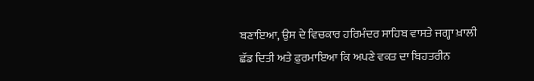ਬਣਾਇਆ, ਉਸ ਦੇ ਵਿਚਕਾਰ ਹਰਿਮੰਦਰ ਸਾਹਿਬ ਵਾਸਤੇ ਜਗ੍ਹਾ ਖ਼ਾਲੀ ਛੱਡ ਦਿਤੀ ਅਤੇ ਫ਼ੁਰਮਾਇਆ ਕਿ ਅਪਣੇ ਵਕਤ ਦਾ ਬਿਹਤਰੀਨ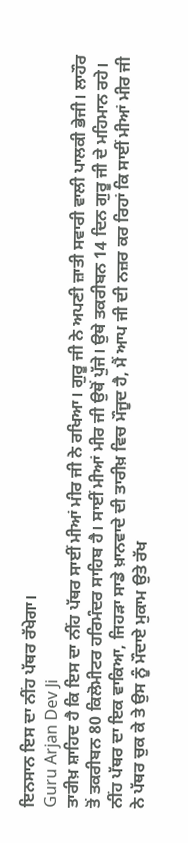ਇਨਸਾਨ ਇਸ ਦਾ ਨੀਂਹ ਪੱਥਰ ਰੱਖੇਗਾ।
Guru Arjan Dev Ji
ਤਾਰੀਖ਼ ਸ਼ਾਹਿਦ ਹੈ ਕਿ ਇਸ ਦਾ ਨੀਂਹ ਪੱਥਰ ਸਾਈਂ ਮੀਆਂ ਮੀਰ ਜੀ ਨੇ ਰਖਿਆ। ਗੁਰੂ ਜੀ ਨੇ ਅਪਣੀ ਜ਼ਾਤੀ ਸਵਾਰੀ ਵਾਲੀ ਪਾਲਕੀ ਭੇਜੀ। ਲਾਹੌਰ ਤੋਂ ਤਕਰੀਬਨ 80 ਕਿਲੋਮੀਟਰ ਹਰਿਮੰਦਰ ਸਾਹਿਬ ਹੈ। ਸਾਈਂ ਮੀਆਂ ਮੀਰ ਜੀ ਉਥੋਂ ਪੁੱਜੇ। ਉਥੇ ਤਕਰੀਬਨ 14 ਦਿਨ ਗੁਰੂ ਜੀ ਦੇ ਮਹਿਮਾਨ ਰਹੇ। ਨੀਂਹ ਪੱਥਰ ਦਾ ਇਕ ਵਾਕਿਆ, ਜਿਹੜਾ ਸਾਡੇ ਖ਼ਾਨਵਾਦੇ ਦੀ ਤਾਰੀਖ਼ ਵਿਚ ਮੌਜੂਦ ਹੈ, ਮੈਂ ਆਪ ਜੀ ਦੀ ਨਜ਼ਰ ਕਰ ਰਿਹਾਂ ਕਿ ਸਾਈਂ ਮੀਆਂ ਮੀਰ ਜੀ ਨੇ ਪੱਥਰ ਚੁਕ ਕੇ ਤੇ ਉਸ ਨੂੰ ਮੌਦਾਏ ਮੁਕਾਮ ਉਤੇ ਰੱਖ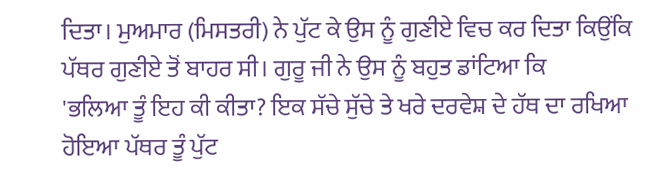ਦਿਤਾ। ਮੁਅਮਾਰ (ਮਿਸਤਰੀ) ਨੇ ਪੁੱਟ ਕੇ ਉਸ ਨੂੰ ਗੁਣੀਏ ਵਿਚ ਕਰ ਦਿਤਾ ਕਿਉਂਕਿ ਪੱਥਰ ਗੁਣੀਏ ਤੋਂ ਬਾਹਰ ਸੀ। ਗੁਰੂ ਜੀ ਨੇ ਉਸ ਨੂੰ ਬਹੁਤ ਡਾਂਟਿਆ ਕਿ
'ਭਲਿਆ ਤੂੰ ਇਹ ਕੀ ਕੀਤਾ? ਇਕ ਸੱਚੇ ਸੁੱਚੇ ਤੇ ਖਰੇ ਦਰਵੇਸ਼ ਦੇ ਹੱਥ ਦਾ ਰਖਿਆ ਹੋਇਆ ਪੱਥਰ ਤੂੰ ਪੁੱਟ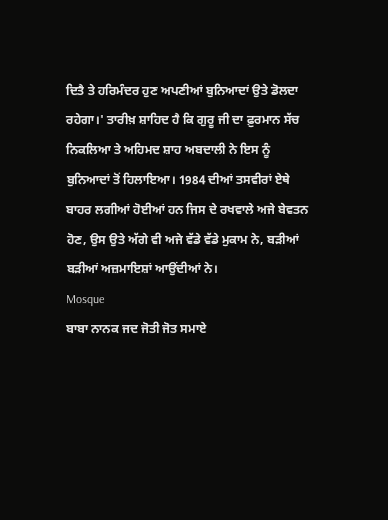ਦਿਤੈ ਤੇ ਹਰਿਮੰਦਰ ਹੁਣ ਅਪਣੀਆਂ ਬੁਨਿਆਦਾਂ ਉਤੇ ਡੋਲਦਾ ਰਹੇਗਾ।' ਤਾਰੀਖ਼ ਸ਼ਾਹਿਦ ਹੈ ਕਿ ਗੁਰੂ ਜੀ ਦਾ ਫ਼ੁਰਮਾਨ ਸੱਚ ਨਿਕਲਿਆ ਤੇ ਅਹਿਮਦ ਸ਼ਾਹ ਅਬਦਾਲੀ ਨੇ ਇਸ ਨੂੰ ਬੁਨਿਆਦਾਂ ਤੋਂ ਹਿਲਾਇਆ। 1984 ਦੀਆਂ ਤਸਵੀਰਾਂ ਏਥੇ ਬਾਹਰ ਲਗੀਆਂ ਹੋਈਆਂ ਹਨ ਜਿਸ ਦੇ ਰਖਵਾਲੇ ਅਜੇ ਬੇਵਤਨ ਹੋਣ, ਉਸ ਉਤੇ ਅੱਗੇ ਵੀ ਅਜੇ ਵੱਡੇ ਵੱਡੇ ਮੁਕਾਮ ਨੇ, ਬੜੀਆਂ ਬੜੀਆਂ ਅਜ਼ਮਾਇਸ਼ਾਂ ਆਉਂਦੀਆਂ ਨੇ।
Mosque
ਬਾਬਾ ਨਾਨਕ ਜਦ ਜੋਤੀ ਜੋਤ ਸਮਾਏ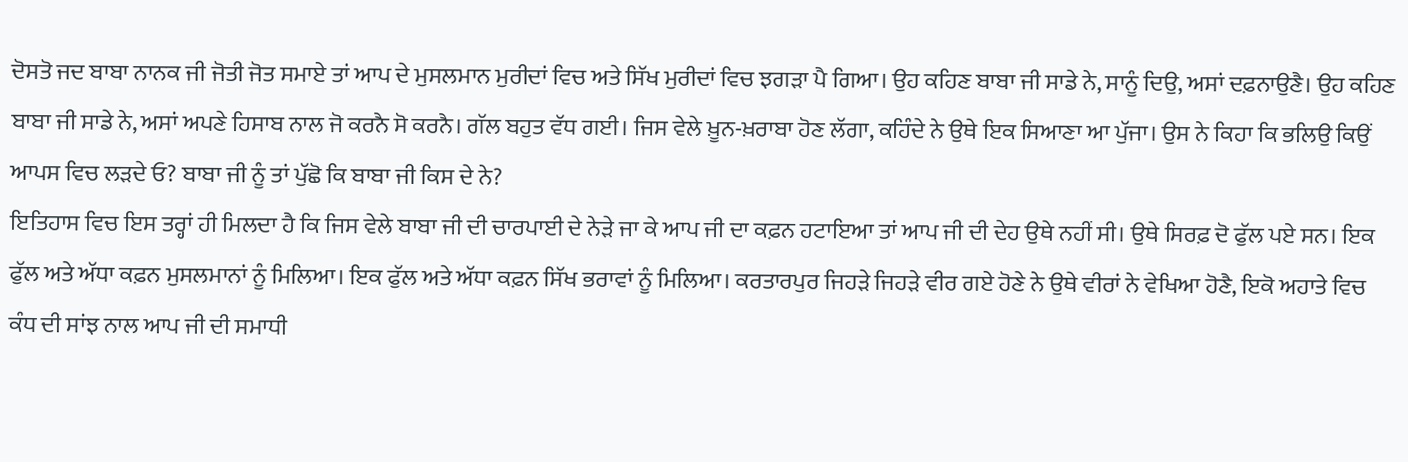ਦੋਸਤੋ ਜਦ ਬਾਬਾ ਨਾਨਕ ਜੀ ਜੋਤੀ ਜੋਤ ਸਮਾਏ ਤਾਂ ਆਪ ਦੇ ਮੁਸਲਮਾਨ ਮੁਰੀਦਾਂ ਵਿਚ ਅਤੇ ਸਿੱਖ ਮੁਰੀਦਾਂ ਵਿਚ ਝਗੜਾ ਪੈ ਗਿਆ। ਉਹ ਕਹਿਣ ਬਾਬਾ ਜੀ ਸਾਡੇ ਨੇ, ਸਾਨੂੰ ਦਿਉ, ਅਸਾਂ ਦਫ਼ਨਾਉਣੈ। ਉਹ ਕਹਿਣ ਬਾਬਾ ਜੀ ਸਾਡੇ ਨੇ, ਅਸਾਂ ਅਪਣੇ ਹਿਸਾਬ ਨਾਲ ਜੋ ਕਰਨੈ ਸੋ ਕਰਨੈ। ਗੱਲ ਬਹੁਤ ਵੱਧ ਗਈ। ਜਿਸ ਵੇਲੇ ਖ਼ੂਨ-ਖ਼ਰਾਬਾ ਹੋਣ ਲੱਗਾ, ਕਹਿੰਦੇ ਨੇ ਉਥੇ ਇਕ ਸਿਆਣਾ ਆ ਪੁੱਜਾ। ਉਸ ਨੇ ਕਿਹਾ ਕਿ ਭਲਿਉ ਕਿਉਂ ਆਪਸ ਵਿਚ ਲੜਦੇ ਓ? ਬਾਬਾ ਜੀ ਨੂੰ ਤਾਂ ਪੁੱਛੋ ਕਿ ਬਾਬਾ ਜੀ ਕਿਸ ਦੇ ਨੇ?
ਇਤਿਹਾਸ ਵਿਚ ਇਸ ਤਰ੍ਹਾਂ ਹੀ ਮਿਲਦਾ ਹੈ ਕਿ ਜਿਸ ਵੇਲੇ ਬਾਬਾ ਜੀ ਦੀ ਚਾਰਪਾਈ ਦੇ ਨੇੜੇ ਜਾ ਕੇ ਆਪ ਜੀ ਦਾ ਕਫ਼ਨ ਹਟਾਇਆ ਤਾਂ ਆਪ ਜੀ ਦੀ ਦੇਹ ਉਥੇ ਨਹੀਂ ਸੀ। ਉਥੇ ਸਿਰਫ਼ ਦੋ ਫੁੱਲ ਪਏ ਸਨ। ਇਕ ਫੁੱਲ ਅਤੇ ਅੱਧਾ ਕਫ਼ਨ ਮੁਸਲਮਾਨਾਂ ਨੂੰ ਮਿਲਿਆ। ਇਕ ਫੁੱਲ ਅਤੇ ਅੱਧਾ ਕਫ਼ਨ ਸਿੱਖ ਭਰਾਵਾਂ ਨੂੰ ਮਿਲਿਆ। ਕਰਤਾਰਪੁਰ ਜਿਹੜੇ ਜਿਹੜੇ ਵੀਰ ਗਏ ਹੋਣੇ ਨੇ ਉਥੇ ਵੀਰਾਂ ਨੇ ਵੇਖਿਆ ਹੋਣੈ, ਇਕੋ ਅਹਾਤੇ ਵਿਚ ਕੰਧ ਦੀ ਸਾਂਝ ਨਾਲ ਆਪ ਜੀ ਦੀ ਸਮਾਧੀ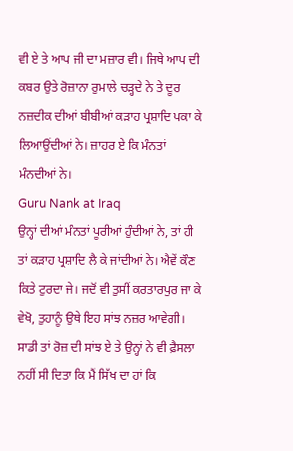ਵੀ ਏ ਤੇ ਆਪ ਜੀ ਦਾ ਮਜ਼ਾਰ ਵੀ। ਜਿਥੇ ਆਪ ਦੀ ਕਬਰ ਉਤੇ ਰੋਜ਼ਾਨਾ ਰੁਮਾਲੇ ਚੜ੍ਹਦੇ ਨੇ ਤੇ ਦੂਰ ਨਜ਼ਦੀਕ ਦੀਆਂ ਬੀਬੀਆਂ ਕੜਾਹ ਪ੍ਰਸ਼ਾਦਿ ਪਕਾ ਕੇ ਲਿਆਉਂਦੀਆਂ ਨੇ। ਜ਼ਾਹਰ ਏ ਕਿ ਮੰਨਤਾਂ ਮੰਨਦੀਆਂ ਨੇ।
Guru Nank at Iraq
ਉਨ੍ਹਾਂ ਦੀਆਂ ਮੰਨਤਾਂ ਪੂਰੀਆਂ ਹੁੰਦੀਆਂ ਨੇ, ਤਾਂ ਹੀ ਤਾਂ ਕੜਾਹ ਪ੍ਰਸ਼ਾਦਿ ਲੈ ਕੇ ਜਾਂਦੀਆਂ ਨੇ। ਐਵੇਂ ਕੌਣ ਕਿਤੇ ਟੁਰਦਾ ਜੇ। ਜਦੋਂ ਵੀ ਤੁਸੀਂ ਕਰਤਾਰਪੁਰ ਜਾ ਕੇ ਵੇਖੋ, ਤੁਹਾਨੂੰ ਉਥੇ ਇਹ ਸਾਂਝ ਨਜ਼ਰ ਆਵੇਗੀ। ਸਾਡੀ ਤਾਂ ਰੋਜ਼ ਦੀ ਸਾਂਝ ਏ ਤੇ ਉਨ੍ਹਾਂ ਨੇ ਵੀ ਫ਼ੈਸਲਾ ਨਹੀਂ ਸੀ ਦਿਤਾ ਕਿ ਮੈਂ ਸਿੱਖ ਦਾ ਹਾਂ ਕਿ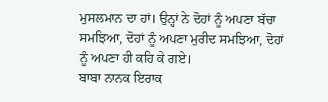ਮੁਸਲਮਾਨ ਦਾ ਹਾਂ। ਉਨ੍ਹਾਂ ਨੇ ਦੋਹਾਂ ਨੂੰ ਅਪਣਾ ਬੱਚਾ ਸਮਝਿਆ, ਦੋਹਾਂ ਨੂੰ ਅਪਣਾ ਮੁਰੀਦ ਸਮਝਿਆ, ਦੋਹਾਂ ਨੂੰ ਅਪਣਾ ਹੀ ਕਹਿ ਕੇ ਗਏ।
ਬਾਬਾ ਨਾਨਕ ਇਰਾਕ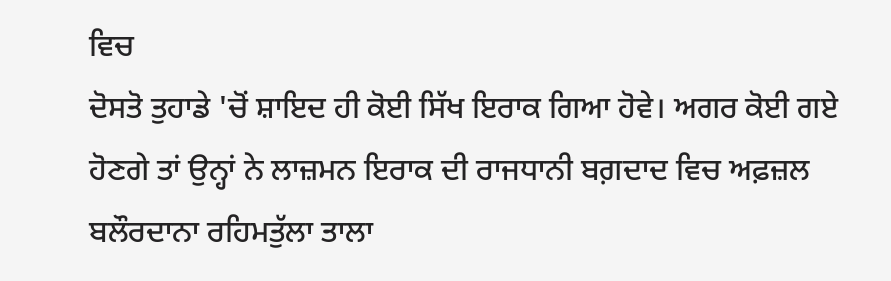ਵਿਚ
ਦੋਸਤੋ ਤੁਹਾਡੇ 'ਚੋਂ ਸ਼ਾਇਦ ਹੀ ਕੋਈ ਸਿੱਖ ਇਰਾਕ ਗਿਆ ਹੋਵੇ। ਅਗਰ ਕੋਈ ਗਏ ਹੋਣਗੇ ਤਾਂ ਉਨ੍ਹਾਂ ਨੇ ਲਾਜ਼ਮਨ ਇਰਾਕ ਦੀ ਰਾਜਧਾਨੀ ਬਗ਼ਦਾਦ ਵਿਚ ਅਫ਼ਜ਼ਲ ਬਲੌਰਦਾਨਾ ਰਹਿਮਤੁੱਲਾ ਤਾਲਾ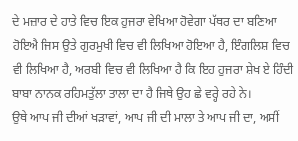ਦੇ ਮਜ਼ਾਰ ਦੇ ਹਾਤੇ ਵਿਚ ਇਕ ਹੁਜਰਾ ਵੇਖਿਆ ਹੋਵੇਗਾ ਪੱਥਰ ਦਾ ਬਣਿਆ ਹੋਇਐ ਜਿਸ ਉਤੇ ਗੁਰਮੁਖੀ ਵਿਚ ਵੀ ਲਿਖਿਆ ਹੋਇਆ ਹੈ, ਇੰਗਲਿਸ਼ ਵਿਚ ਵੀ ਲਿਖਿਆ ਹੈ, ਅਰਬੀ ਵਿਚ ਵੀ ਲਿਖਿਆ ਹੈ ਕਿ ਇਹ ਹੁਜਰਾ ਸ਼ੇਖ ਏ ਹਿੰਦੀ ਬਾਬਾ ਨਾਨਕ ਰਹਿਮਤੁੱਲਾ ਤਾਲਾ ਦਾ ਹੈ ਜਿਥੇ ਉਹ ਛੇ ਵਰ੍ਹੇ ਰਹੇ ਨੇ।
ਉਥੇ ਆਪ ਜੀ ਦੀਆਂ ਖੜਾਵਾਂ, ਆਪ ਜੀ ਦੀ ਮਾਲਾ ਤੇ ਆਪ ਜੀ ਦਾ, ਅਸੀਂ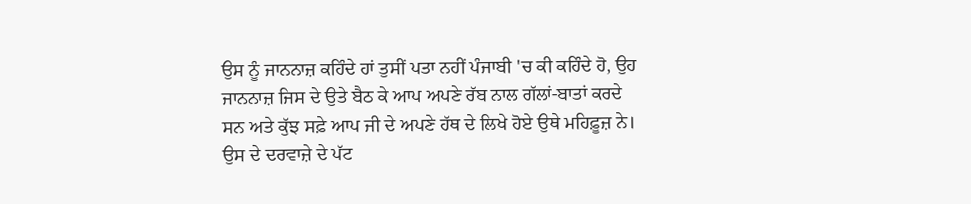ਉਸ ਨੂੰ ਜਾਨਨਾਜ਼ ਕਹਿੰਦੇ ਹਾਂ ਤੁਸੀਂ ਪਤਾ ਨਹੀਂ ਪੰਜਾਬੀ 'ਚ ਕੀ ਕਹਿੰਦੇ ਹੋ, ਉਹ ਜਾਨਨਾਜ਼ ਜਿਸ ਦੇ ਉਤੇ ਬੈਠ ਕੇ ਆਪ ਅਪਣੇ ਰੱਬ ਨਾਲ ਗੱਲਾਂ-ਬਾਤਾਂ ਕਰਦੇ ਸਨ ਅਤੇ ਕੁੱਝ ਸਫ਼ੇ ਆਪ ਜੀ ਦੇ ਅਪਣੇ ਹੱਥ ਦੇ ਲਿਖੇ ਹੋਏ ਉਥੇ ਮਹਿਫ਼ੂਜ਼ ਨੇ। ਉਸ ਦੇ ਦਰਵਾਜ਼ੇ ਦੇ ਪੱਟ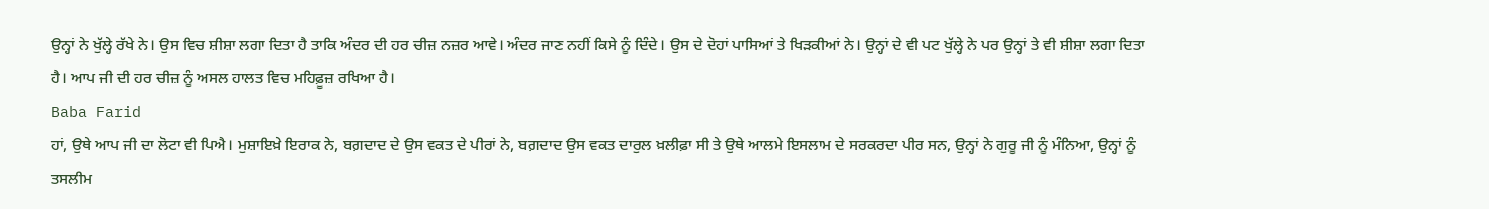ਉਨ੍ਹਾਂ ਨੇ ਖੁੱਲ੍ਹੇ ਰੱਖੇ ਨੇ। ਉਸ ਵਿਚ ਸ਼ੀਸ਼ਾ ਲਗਾ ਦਿਤਾ ਹੈ ਤਾਕਿ ਅੰਦਰ ਦੀ ਹਰ ਚੀਜ਼ ਨਜ਼ਰ ਆਵੇ। ਅੰਦਰ ਜਾਣ ਨਹੀਂ ਕਿਸੇ ਨੂੰ ਦਿੰਦੇ। ਉਸ ਦੇ ਦੋਹਾਂ ਪਾਸਿਆਂ ਤੇ ਖਿੜਕੀਆਂ ਨੇ। ਉਨ੍ਹਾਂ ਦੇ ਵੀ ਪਟ ਖੁੱਲ੍ਹੇ ਨੇ ਪਰ ਉਨ੍ਹਾਂ ਤੇ ਵੀ ਸ਼ੀਸ਼ਾ ਲਗਾ ਦਿਤਾ ਹੈ। ਆਪ ਜੀ ਦੀ ਹਰ ਚੀਜ਼ ਨੂੰ ਅਸਲ ਹਾਲਤ ਵਿਚ ਮਹਿਫ਼ੂਜ਼ ਰਖਿਆ ਹੈ।
Baba Farid
ਹਾਂ, ਉਥੇ ਆਪ ਜੀ ਦਾ ਲੋਟਾ ਵੀ ਪਿਐ। ਮੁਸ਼ਾਇਖ਼ੇ ਇਰਾਕ ਨੇ, ਬਗ਼ਦਾਦ ਦੇ ਉਸ ਵਕਤ ਦੇ ਪੀਰਾਂ ਨੇ, ਬਗ਼ਦਾਦ ਉਸ ਵਕਤ ਦਾਰੁਲ ਖ਼ਲੀਫ਼ਾ ਸੀ ਤੇ ਉਥੇ ਆਲਮੇ ਇਸਲਾਮ ਦੇ ਸਰਕਰਦਾ ਪੀਰ ਸਨ, ਉਨ੍ਹਾਂ ਨੇ ਗੁਰੂ ਜੀ ਨੂੰ ਮੰਨਿਆ, ਉਨ੍ਹਾਂ ਨੂੰ ਤਸਲੀਮ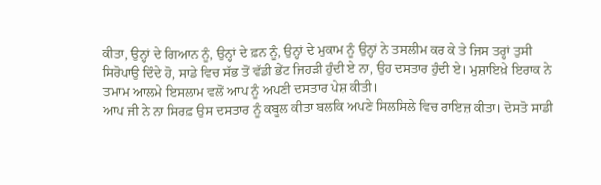ਕੀਤਾ, ਉਨ੍ਹਾਂ ਦੇ ਗਿਆਨ ਨੂੰ, ਉਨ੍ਹਾਂ ਦੇ ਫ਼ਨ ਨੂੰ, ਉਨ੍ਹਾਂ ਦੇ ਮੁਕਾਮ ਨੂੰ ਉਨ੍ਹਾਂ ਨੇ ਤਸਲੀਮ ਕਰ ਕੇ ਤੇ ਜਿਸ ਤਰ੍ਹਾਂ ਤੁਸੀ ਸਿਰੋਪਾਉ ਦਿੰਦੇ ਹੋ, ਸਾਡੇ ਵਿਚ ਸੱਭ ਤੋਂ ਵੱਡੀ ਭੇਂਟ ਜਿਹੜੀ ਹੁੰਦੀ ਏ ਨਾ, ਉਹ ਦਸਤਾਰ ਹੁੰਦੀ ਏ। ਮੁਸ਼ਾਇਖ਼ੇ ਇਰਾਕ ਨੇ ਤਮਾਮ ਆਲਮੇ ਇਸਲਾਮ ਵਲੋਂ ਆਪ ਨੂੰ ਅਪਣੀ ਦਸਤਾਰ ਪੇਸ਼ ਕੀਤੀ।
ਆਪ ਜੀ ਨੇ ਨਾ ਸਿਰਫ਼ ਉਸ ਦਸਤਾਰ ਨੂੰ ਕਬੂਲ ਕੀਤਾ ਬਲਕਿ ਅਪਣੇ ਸਿਲਸਿਲੇ ਵਿਚ ਰਾਇਜ਼ ਕੀਤਾ। ਦੋਸਤੋ ਸਾਡੀ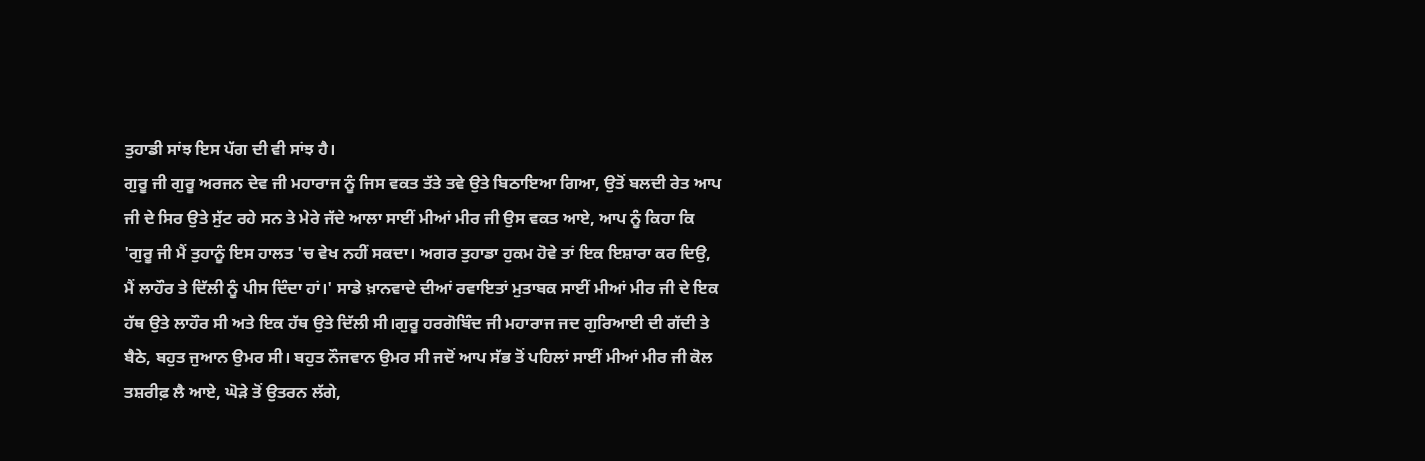ਤੁਹਾਡੀ ਸਾਂਝ ਇਸ ਪੱਗ ਦੀ ਵੀ ਸਾਂਝ ਹੈ।
ਗੁਰੂ ਜੀ ਗੁਰੂ ਅਰਜਨ ਦੇਵ ਜੀ ਮਹਾਰਾਜ ਨੂੰ ਜਿਸ ਵਕਤ ਤੱਤੇ ਤਵੇ ਉਤੇ ਬਿਠਾਇਆ ਗਿਆ, ਉਤੋਂ ਬਲਦੀ ਰੇਤ ਆਪ ਜੀ ਦੇ ਸਿਰ ਉਤੇ ਸੁੱਟ ਰਹੇ ਸਨ ਤੇ ਮੇਰੇ ਜੱਦੇ ਆਲਾ ਸਾਈਂ ਮੀਆਂ ਮੀਰ ਜੀ ਉਸ ਵਕਤ ਆਏ, ਆਪ ਨੂੰ ਕਿਹਾ ਕਿ 'ਗੁਰੂ ਜੀ ਮੈਂ ਤੁਹਾਨੂੰ ਇਸ ਹਾਲਤ 'ਚ ਵੇਖ ਨਹੀਂ ਸਕਦਾ। ਅਗਰ ਤੁਹਾਡਾ ਹੁਕਮ ਹੋਵੇ ਤਾਂ ਇਕ ਇਸ਼ਾਰਾ ਕਰ ਦਿਉ,
ਮੈਂ ਲਾਹੌਰ ਤੇ ਦਿੱਲੀ ਨੂੰ ਪੀਸ ਦਿੰਦਾ ਹਾਂ।' ਸਾਡੇ ਖ਼ਾਨਵਾਦੇ ਦੀਆਂ ਰਵਾਇਤਾਂ ਮੁਤਾਬਕ ਸਾਈਂ ਮੀਆਂ ਮੀਰ ਜੀ ਦੇ ਇਕ ਹੱਥ ਉਤੇ ਲਾਹੌਰ ਸੀ ਅਤੇ ਇਕ ਹੱਥ ਉਤੇ ਦਿੱਲੀ ਸੀ।ਗੁਰੂ ਹਰਗੋਬਿੰਦ ਜੀ ਮਹਾਰਾਜ ਜਦ ਗੁਰਿਆਈ ਦੀ ਗੱਦੀ ਤੇ ਬੈਠੇ, ਬਹੁਤ ਜੁਆਨ ਉਮਰ ਸੀ। ਬਹੁਤ ਨੌਜਵਾਨ ਉਮਰ ਸੀ ਜਦੋਂ ਆਪ ਸੱਭ ਤੋਂ ਪਹਿਲਾਂ ਸਾਈਂ ਮੀਆਂ ਮੀਰ ਜੀ ਕੋਲ ਤਸ਼ਰੀਫ਼ ਲੈ ਆਏ, ਘੋੜੇ ਤੋਂ ਉਤਰਨ ਲੱਗੇ,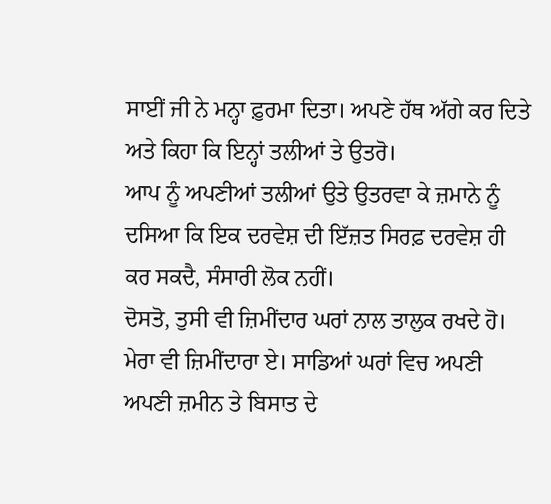ਸਾਈਂ ਜੀ ਨੇ ਮਨ੍ਹਾ ਫ਼ੁਰਮਾ ਦਿਤਾ। ਅਪਣੇ ਹੱਥ ਅੱਗੇ ਕਰ ਦਿਤੇ ਅਤੇ ਕਿਹਾ ਕਿ ਇਨ੍ਹਾਂ ਤਲੀਆਂ ਤੇ ਉਤਰੋ।
ਆਪ ਨੂੰ ਅਪਣੀਆਂ ਤਲੀਆਂ ਉਤੇ ਉਤਰਵਾ ਕੇ ਜ਼ਮਾਨੇ ਨੂੰ ਦਸਿਆ ਕਿ ਇਕ ਦਰਵੇਸ਼ ਦੀ ਇੱਜ਼ਤ ਸਿਰਫ਼ ਦਰਵੇਸ਼ ਹੀ ਕਰ ਸਕਦੈ, ਸੰਸਾਰੀ ਲੋਕ ਨਹੀਂ।
ਦੋਸਤੋ, ਤੁਸੀ ਵੀ ਜ਼ਿਮੀਂਦਾਰ ਘਰਾਂ ਨਾਲ ਤਾਲੁਕ ਰਖਦੇ ਹੋ। ਮੇਰਾ ਵੀ ਜ਼ਿਮੀਂਦਾਰਾ ਏ। ਸਾਡਿਆਂ ਘਰਾਂ ਵਿਚ ਅਪਣੀ ਅਪਣੀ ਜ਼ਮੀਨ ਤੇ ਬਿਸਾਤ ਦੇ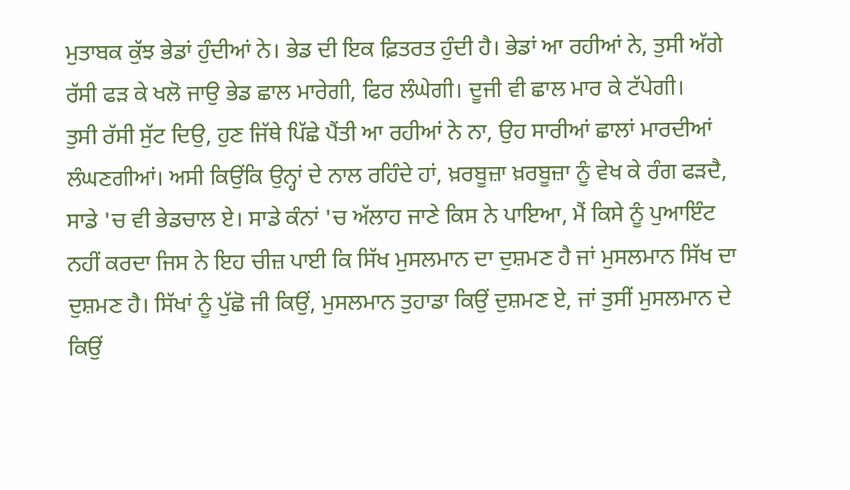ਮੁਤਾਬਕ ਕੁੱਝ ਭੇਡਾਂ ਹੁੰਦੀਆਂ ਨੇ। ਭੇਡ ਦੀ ਇਕ ਫ਼ਿਤਰਤ ਹੁੰਦੀ ਹੈ। ਭੇਡਾਂ ਆ ਰਹੀਆਂ ਨੇ, ਤੁਸੀ ਅੱਗੇ ਰੱਸੀ ਫੜ ਕੇ ਖਲੋ ਜਾਉ ਭੇਡ ਛਾਲ ਮਾਰੇਗੀ, ਫਿਰ ਲੰਘੇਗੀ। ਦੂਜੀ ਵੀ ਛਾਲ ਮਾਰ ਕੇ ਟੱਪੇਗੀ।
ਤੁਸੀ ਰੱਸੀ ਸੁੱਟ ਦਿਉ, ਹੁਣ ਜਿੱਥੇ ਪਿੱਛੇ ਪੈਂਤੀ ਆ ਰਹੀਆਂ ਨੇ ਨਾ, ਉਹ ਸਾਰੀਆਂ ਛਾਲਾਂ ਮਾਰਦੀਆਂ ਲੰਘਣਗੀਆਂ। ਅਸੀ ਕਿਉਂਕਿ ਉਨ੍ਹਾਂ ਦੇ ਨਾਲ ਰਹਿੰਦੇ ਹਾਂ, ਖ਼ਰਬੂਜ਼ਾ ਖ਼ਰਬੂਜ਼ਾ ਨੂੰ ਵੇਖ ਕੇ ਰੰਗ ਫੜਦੈ, ਸਾਡੇ 'ਚ ਵੀ ਭੇਡਚਾਲ ਏ। ਸਾਡੇ ਕੰਨਾਂ 'ਚ ਅੱਲਾਹ ਜਾਣੇ ਕਿਸ ਨੇ ਪਾਇਆ, ਮੈਂ ਕਿਸੇ ਨੂੰ ਪੁਆਇੰਟ ਨਹੀਂ ਕਰਦਾ ਜਿਸ ਨੇ ਇਹ ਚੀਜ਼ ਪਾਈ ਕਿ ਸਿੱਖ ਮੁਸਲਮਾਨ ਦਾ ਦੁਸ਼ਮਣ ਹੈ ਜਾਂ ਮੁਸਲਮਾਨ ਸਿੱਖ ਦਾ ਦੁਸ਼ਮਣ ਹੈ। ਸਿੱਖਾਂ ਨੂੰ ਪੁੱਛੋ ਜੀ ਕਿਉਂ, ਮੁਸਲਮਾਨ ਤੁਹਾਡਾ ਕਿਉਂ ਦੁਸ਼ਮਣ ਏ, ਜਾਂ ਤੁਸੀਂ ਮੁਸਲਮਾਨ ਦੇ ਕਿਉਂ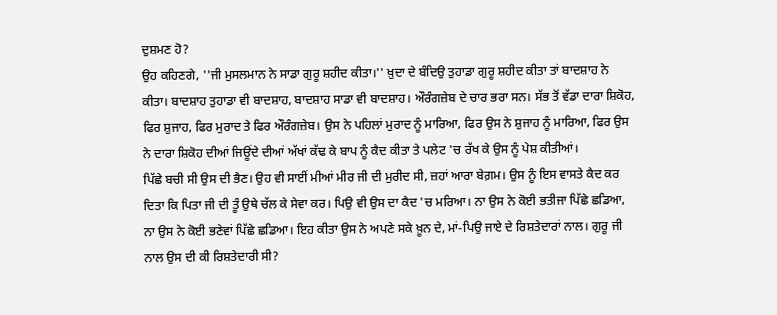ਦੁਸ਼ਮਣ ਹੋ?
ਉਹ ਕਹਿਣਗੇ, ''ਜੀ ਮੁਸਲਮਾਨ ਨੇ ਸਾਡਾ ਗੁਰੂ ਸ਼ਹੀਦ ਕੀਤਾ।'' ਖ਼ੁਦਾ ਦੇ ਬੰਦਿਉ ਤੁਹਾਡਾ ਗੁਰੂ ਸ਼ਹੀਦ ਕੀਤਾ ਤਾਂ ਬਾਦਸ਼ਾਹ ਨੇ ਕੀਤਾ। ਬਾਦਸ਼ਾਹ ਤੁਹਾਡਾ ਵੀ ਬਾਦਸ਼ਾਹ, ਬਾਦਸ਼ਾਹ ਸਾਡਾ ਵੀ ਬਾਦਸ਼ਾਹ। ਔਰੰਗਜ਼ੇਬ ਦੇ ਚਾਰ ਭਰਾ ਸਨ। ਸੱਭ ਤੋਂ ਵੱਡਾ ਦਾਰਾ ਸ਼ਿਕੋਹ, ਫਿਰ ਸ਼ੁਜਾਹ, ਫਿਰ ਮੁਰਾਦ ਤੇ ਫਿਰ ਔਰੰਗਜ਼ੇਬ। ਉਸ ਨੇ ਪਹਿਲਾਂ ਮੁਰਾਦ ਨੂੰ ਮਾਰਿਆ, ਫਿਰ ਉਸ ਨੇ ਸ਼ੁਜਾਹ ਨੂੰ ਮਾਰਿਆ, ਫਿਰ ਉਸ ਨੇ ਦਾਰਾ ਸ਼ਿਕੋਹ ਦੀਆਂ ਜਿਊਂਦੇ ਦੀਆਂ ਅੱਖਾਂ ਕੱਢ ਕੇ ਬਾਪ ਨੂੰ ਕੈਦ ਕੀਤਾ ਤੇ ਪਲੇਟ 'ਚ ਰੱਖ ਕੇ ਉਸ ਨੂੰ ਪੇਸ਼ ਕੀਤੀਆਂ।
ਪਿੱਛੇ ਬਚੀ ਸੀ ਉਸ ਦੀ ਭੈਣ। ਉਹ ਵੀ ਸਾਈਂ ਮੀਆਂ ਮੀਰ ਜੀ ਦੀ ਮੁਰੀਦ ਸੀ, ਜ਼ਹਾਂ ਆਰਾ ਬੇਗ਼ਮ। ਉਸ ਨੂੰ ਇਸ ਵਾਸਤੇ ਕੈਦ ਕਰ ਦਿਤਾ ਕਿ ਪਿਤਾ ਜੀ ਦੀ ਤੂੰ ਉਥੇ ਚੱਲ ਕੇ ਸੇਵਾ ਕਰ। ਪਿਉ ਵੀ ਉਸ ਦਾ ਕੈਦ 'ਚ ਮਰਿਆ। ਨਾ ਉਸ ਨੇ ਕੋਈ ਭਤੀਜਾ ਪਿੱਛੇ ਛਡਿਆ, ਨਾ ਉਸ ਨੇ ਕੋਈ ਭਣੇਵਾਂ ਪਿੱਛੇ ਛਡਿਆ। ਇਹ ਕੀਤਾ ਉਸ ਨੇ ਅਪਣੇ ਸਕੇ ਖ਼ੂਨ ਦੇ, ਮਾਂ-ਪਿਉ ਜਾਏ ਦੇ ਰਿਸ਼ਤੇਦਾਰਾਂ ਨਾਲ। ਗੁਰੂ ਜੀ ਨਾਲ ਉਸ ਦੀ ਕੀ ਰਿਸ਼ਤੇਦਾਰੀ ਸੀ?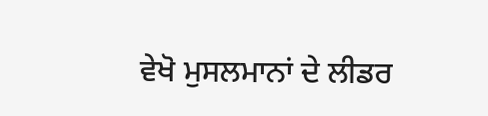ਵੇਖੋ ਮੁਸਲਮਾਨਾਂ ਦੇ ਲੀਡਰ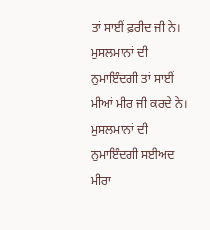ਤਾਂ ਸਾਈਂ ਫ਼ਰੀਦ ਜੀ ਨੇ। ਮੁਸਲਮਾਨਾਂ ਦੀ ਨੁਮਾਇੰਦਗੀ ਤਾਂ ਸਾਈਂ ਮੀਆਂ ਮੀਰ ਜੀ ਕਰਦੇ ਨੇ। ਮੁਸਲਮਾਨਾਂ ਦੀ ਨੁਮਾਇੰਦਗੀ ਸਈਅਦ ਮੀਰਾ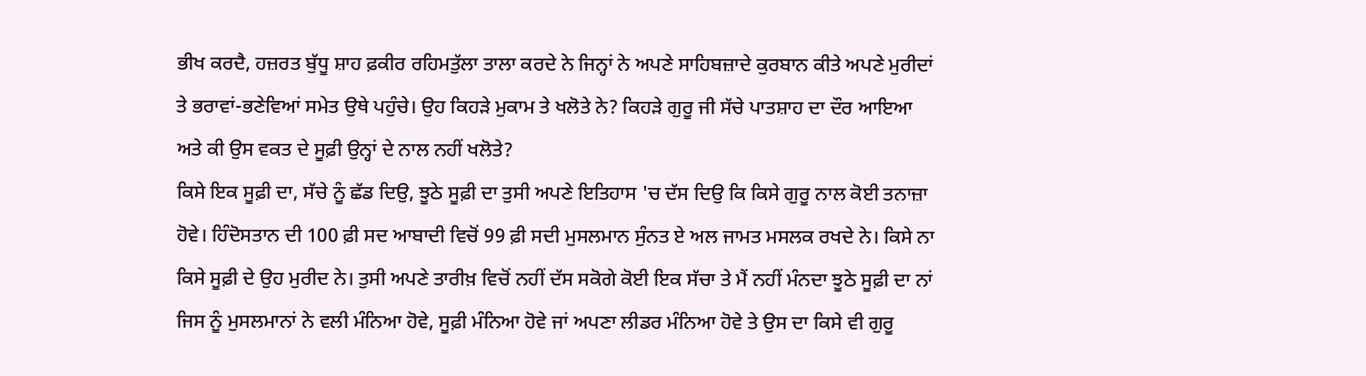ਭੀਖ ਕਰਦੈ, ਹਜ਼ਰਤ ਬੁੱਧੂ ਸ਼ਾਹ ਫ਼ਕੀਰ ਰਹਿਮਤੁੱਲਾ ਤਾਲਾ ਕਰਦੇ ਨੇ ਜਿਨ੍ਹਾਂ ਨੇ ਅਪਣੇ ਸਾਹਿਬਜ਼ਾਦੇ ਕੁਰਬਾਨ ਕੀਤੇ ਅਪਣੇ ਮੁਰੀਦਾਂ ਤੇ ਭਰਾਵਾਂ-ਭਣੇਵਿਆਂ ਸਮੇਤ ਉਥੇ ਪਹੁੰਚੇ। ਉਹ ਕਿਹੜੇ ਮੁਕਾਮ ਤੇ ਖਲੋਤੇ ਨੇ? ਕਿਹੜੇ ਗੁਰੂ ਜੀ ਸੱਚੇ ਪਾਤਸ਼ਾਹ ਦਾ ਦੌਰ ਆਇਆ ਅਤੇ ਕੀ ਉਸ ਵਕਤ ਦੇ ਸੂਫ਼ੀ ਉਨ੍ਹਾਂ ਦੇ ਨਾਲ ਨਹੀਂ ਖਲੋਤੇ?
ਕਿਸੇ ਇਕ ਸੂਫ਼ੀ ਦਾ, ਸੱਚੇ ਨੂੰ ਛੱਡ ਦਿਉ, ਝੂਠੇ ਸੂਫ਼ੀ ਦਾ ਤੁਸੀ ਅਪਣੇ ਇਤਿਹਾਸ 'ਚ ਦੱਸ ਦਿਉ ਕਿ ਕਿਸੇ ਗੁਰੂ ਨਾਲ ਕੋਈ ਤਨਾਜ਼ਾ ਹੋਵੇ। ਹਿੰਦੋਸਤਾਨ ਦੀ 100 ਫ਼ੀ ਸਦ ਆਬਾਦੀ ਵਿਚੋਂ 99 ਫ਼ੀ ਸਦੀ ਮੁਸਲਮਾਨ ਸੁੰਨਤ ਏ ਅਲ ਜਾਮਤ ਮਸਲਕ ਰਖਦੇ ਨੇ। ਕਿਸੇ ਨਾ ਕਿਸੇ ਸੂਫ਼ੀ ਦੇ ਉਹ ਮੁਰੀਦ ਨੇ। ਤੁਸੀ ਅਪਣੇ ਤਾਰੀਖ਼ ਵਿਚੋਂ ਨਹੀਂ ਦੱਸ ਸਕੋਗੇ ਕੋਈ ਇਕ ਸੱਚਾ ਤੇ ਮੈਂ ਨਹੀਂ ਮੰਨਦਾ ਝੂਠੇ ਸੂਫ਼ੀ ਦਾ ਨਾਂ ਜਿਸ ਨੂੰ ਮੁਸਲਮਾਨਾਂ ਨੇ ਵਲੀ ਮੰਨਿਆ ਹੋਵੇ, ਸੂਫ਼ੀ ਮੰਨਿਆ ਹੋਵੇ ਜਾਂ ਅਪਣਾ ਲੀਡਰ ਮੰਨਿਆ ਹੋਵੇ ਤੇ ਉਸ ਦਾ ਕਿਸੇ ਵੀ ਗੁਰੂ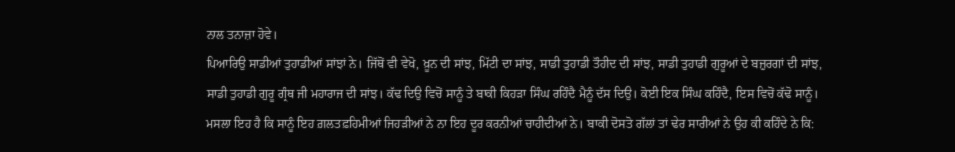ਨਾਲ ਤਨਾਜ਼ਾ ਹੋਵੇ।
ਪਿਆਰਿਉ ਸਾਡੀਆਂ ਤੁਹਾਡੀਆਂ ਸਾਂਝਾਂ ਨੇ। ਜਿੱਥੋਂ ਵੀ ਵੇਖੋ, ਖ਼ੂਨ ਦੀ ਸਾਂਝ, ਮਿੱਟੀ ਦਾ ਸਾਂਝ, ਸਾਡੀ ਤੁਹਾਡੀ ਤੌਹੀਦ ਦੀ ਸਾਂਝ, ਸਾਡੀ ਤੁਹਾਡੀ ਗੁਰੂਆਂ ਦੇ ਬਜ਼ੁਰਗਾਂ ਦੀ ਸਾਂਝ, ਸਾਡੀ ਤੁਹਾਡੀ ਗੁਰੂ ਗ੍ਰੰਥ ਜੀ ਮਹਾਰਾਜ ਦੀ ਸਾਂਝ। ਕੱਢ ਦਿਉ ਵਿਚੋਂ ਸਾਨੂੰ ਤੇ ਬਾਕੀ ਕਿਹੜਾ ਸਿੰਘ ਰਹਿੰਦੈ ਮੈਨੂੰ ਦੱਸ ਦਿਉ। ਕੋਈ ਇਕ ਸਿੰਘ ਕਹਿੰਦੈ, ਇਸ ਵਿਚੋਂ ਕੱਢੋ ਸਾਨੂੰ। ਮਸਲਾ ਇਹ ਹੈ ਕਿ ਸਾਨੂੰ ਇਹ ਗ਼ਲਤਫ਼ਹਿਮੀਆਂ ਜਿਹੜੀਆਂ ਨੇ ਨਾ ਇਹ ਦੂਰ ਕਰਨੀਆਂ ਚਾਹੀਦੀਆਂ ਨੇ। ਬਾਕੀ ਦੋਸਤੋ ਗੱਲਾਂ ਤਾਂ ਢੇਰ ਸਾਰੀਆਂ ਨੇ ਉਹ ਕੀ ਕਹਿੰਦੇ ਨੇ ਕਿ: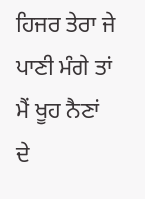ਹਿਜਰ ਤੇਰਾ ਜੇ ਪਾਣੀ ਮੰਗੇ ਤਾਂ ਮੈਂ ਖੂਹ ਨੈਣਾਂ ਦੇ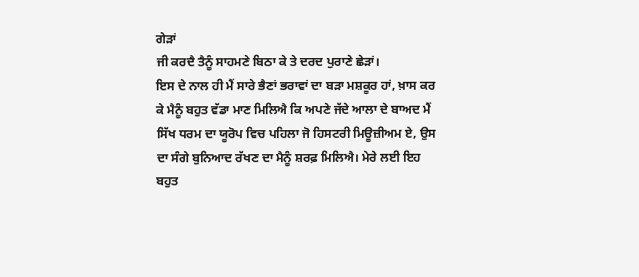ਗੇੜਾਂ
ਜੀ ਕਰਦੈ ਤੈਨੂੰ ਸਾਹਮਣੇ ਬਿਠਾ ਕੇ ਤੇ ਦਰਦ ਪੁਰਾਣੇ ਛੇੜਾਂ।
ਇਸ ਦੇ ਨਾਲ ਹੀ ਮੈਂ ਸਾਰੇ ਭੈਣਾਂ ਭਰਾਵਾਂ ਦਾ ਬੜਾ ਮਸ਼ਕੂਰ ਹਾਂ, ਖ਼ਾਸ ਕਰ ਕੇ ਮੈਨੂੰ ਬਹੁਤ ਵੱਡਾ ਮਾਣ ਮਿਲਿਐ ਕਿ ਅਪਣੇ ਜੱਦੇ ਆਲਾ ਦੇ ਬਾਅਦ ਮੈਂ ਸਿੱਖ ਧਰਮ ਦਾ ਯੂਰੋਪ ਵਿਚ ਪਹਿਲਾ ਜੋ ਹਿਸਟਰੀ ਮਿਊਜ਼ੀਅਮ ਏ, ਉਸ ਦਾ ਸੰਗੇ ਬੁਨਿਆਦ ਰੱਖਣ ਦਾ ਮੈਨੂੰ ਸ਼ਰਫ਼ ਮਿਲਿਐ। ਮੇਰੇ ਲਈ ਇਹ ਬਹੁਤ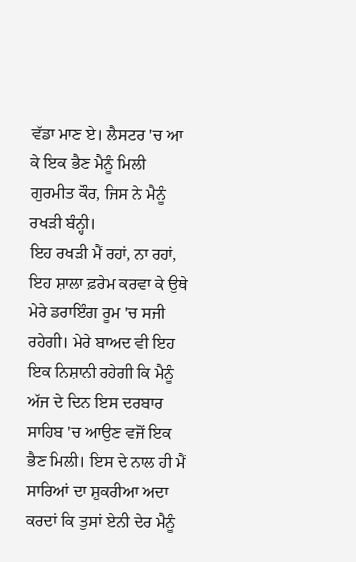ਵੱਡਾ ਮਾਣ ਏ। ਲੈਸਟਰ 'ਚ ਆ ਕੇ ਇਕ ਭੈਣ ਮੈਨੂੰ ਮਿਲੀ ਗੁਰਮੀਤ ਕੌਰ, ਜਿਸ ਨੇ ਮੈਨੂੰ ਰਖੜੀ ਬੰਨ੍ਹੀ।
ਇਹ ਰਖੜੀ ਮੈਂ ਰਹਾਂ, ਨਾ ਰਹਾਂ, ਇਹ ਸ਼ਾਲਾ ਫ਼ਰੇਮ ਕਰਵਾ ਕੇ ਉਥੇ ਮੇਰੇ ਡਰਾਇੰਗ ਰੂਮ 'ਚ ਸਜੀ ਰਹੇਗੀ। ਮੇਰੇ ਬਾਅਦ ਵੀ ਇਹ ਇਕ ਨਿਸ਼ਾਨੀ ਰਹੇਗੀ ਕਿ ਮੈਨੂੰ ਅੱਜ ਦੇ ਦਿਨ ਇਸ ਦਰਬਾਰ ਸਾਹਿਬ 'ਚ ਆਉਣ ਵਜੋਂ ਇਕ ਭੈਣ ਮਿਲੀ। ਇਸ ਦੇ ਨਾਲ ਹੀ ਮੈਂ ਸਾਰਿਆਂ ਦਾ ਸ਼ੁਕਰੀਆ ਅਦਾ ਕਰਦਾਂ ਕਿ ਤੁਸਾਂ ਏਨੀ ਦੇਰ ਮੈਨੂੰ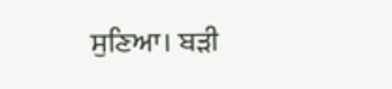ਸੁਣਿਆ। ਬੜੀ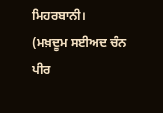ਮਿਹਰਬਾਨੀ।
(ਮਖ਼ਦੂਮ ਸਈਅਦ ਚੰਨ ਪੀਰ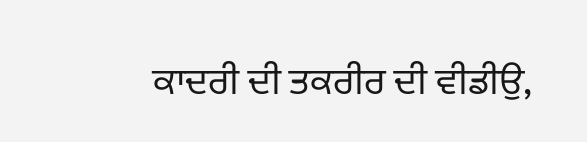ਕਾਦਰੀ ਦੀ ਤਕਰੀਰ ਦੀ ਵੀਡੀਉ,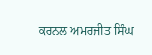ਕਰਨਲ ਅਮਰਜੀਤ ਸਿੰਘ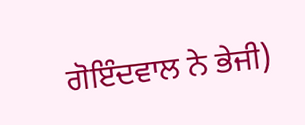ਗੋਇੰਦਵਾਲ ਨੇ ਭੇਜੀ)